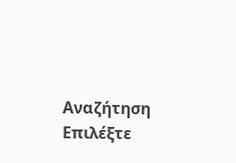Αναζήτηση
Επιλέξτε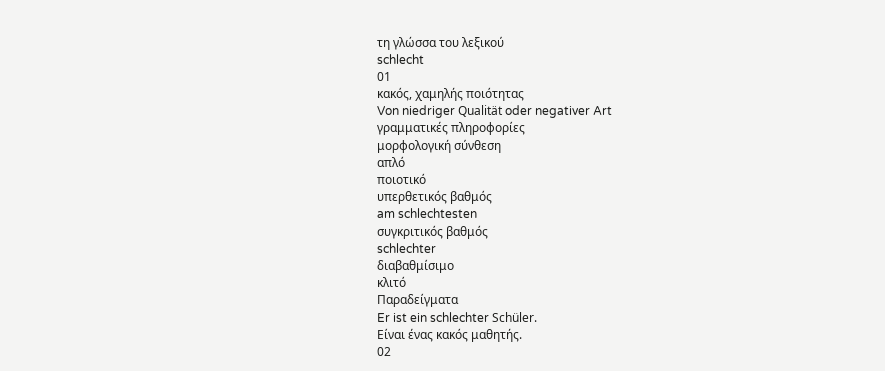τη γλώσσα του λεξικού
schlecht
01
κακός, χαμηλής ποιότητας
Von niedriger Qualität oder negativer Art
γραμματικές πληροφορίες
μορφολογική σύνθεση
απλό
ποιοτικό
υπερθετικός βαθμός
am schlechtesten
συγκριτικός βαθμός
schlechter
διαβαθμίσιμο
κλιτό
Παραδείγματα
Er ist ein schlechter Schüler.
Είναι ένας κακός μαθητής.
02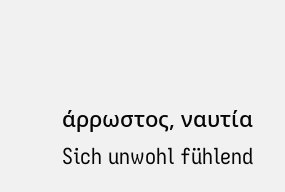άρρωστος, ναυτία
Sich unwohl fühlend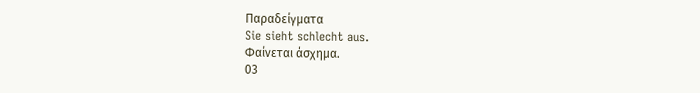Παραδείγματα
Sie sieht schlecht aus.
Φαίνεται άσχημα.
03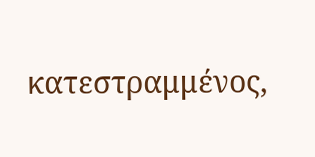κατεστραμμένος,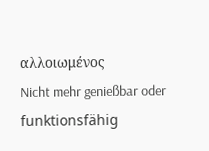αλλοιωμένος
Nicht mehr genießbar oder funktionsfähig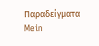Παραδείγματα
Mein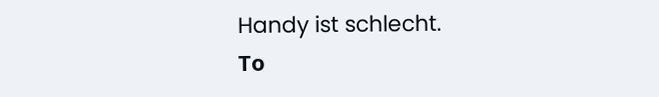Handy ist schlecht.
Το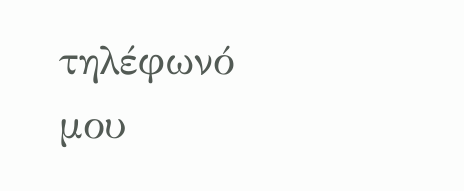τηλέφωνό μου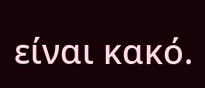είναι κακό.